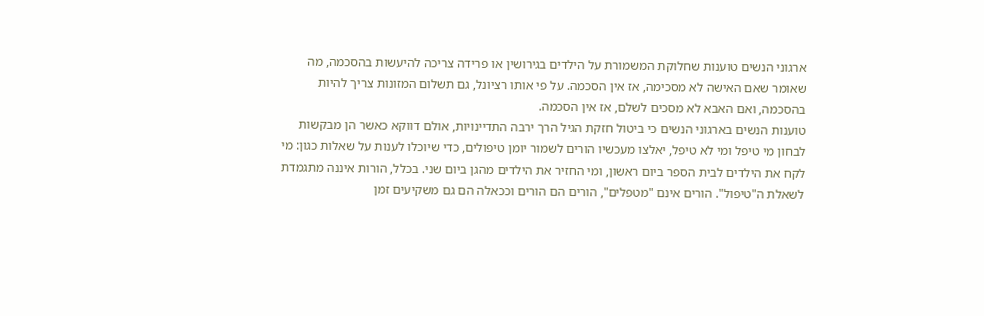ארגוני הנשים טוענות שחלוקת המשמורת על הילדים בגירושין או פרידה צריכה להיעשות בהסכמה, מה שאומר שאם האישה לא מסכימה, אז אין הסכמה. על פי אותו רציונל, גם תשלום המזונות צריך להיות בהסכמה, ואם האבא לא מסכים לשלם, אז אין הסכמה.
טוענות הנשים בארגוני הנשים כי ביטול חזקת הגיל הרך ירבה התדיינויות, אולם דווקא כאשר הן מבקשות לבחון מי טיפל ומי לא טיפל, יאלצו מעכשיו הורים לשמור יומן טיפולים, כדי שיוכלו לענות על שאלות כגון: מי לקח את הילדים לבית הספר ביום ראשון, ומי החזיר את הילדים מהגן ביום שני. בכלל, הורות איננה מתגמדת לשאלת ה"טיפול". הורים אינם "מטפלים", הורים הם הורים וככאלה הם גם משקיעים זמן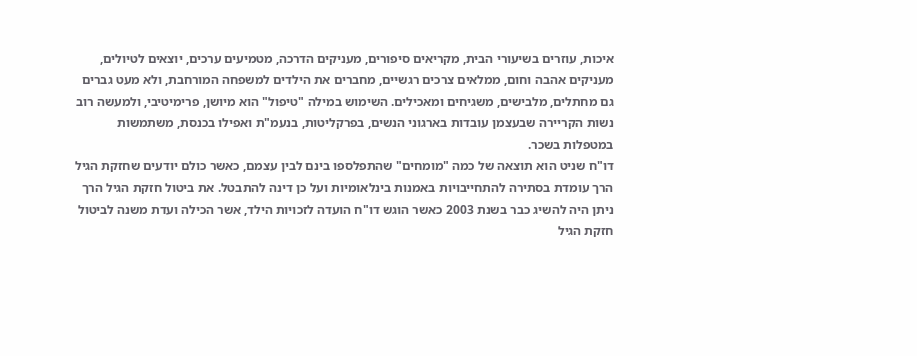איכות, עוזרים בשיעורי הבית, מקריאים סיפורים, מעניקים הדרכה, מטמיעים ערכים, יוצאים לטיולים, מעניקים אהבה וחום, ממלאים צרכים רגשיים, מחברים את הילדים למשפחה המורחבת, ולא מעט גברים גם מחתלים, מלבישים, משגיחים ומאכילים. השימוש במילה "טיפול" הוא מיושן, פרימיטיבי, ולמעשה רוב נשות הקריירה שבעצמן עובדות בארגוני הנשים, בפרקליטות, בנעמ"ת ואפילו בכנסת, משתמשות במטפלות בשכר.
דו"ח שניט הוא תוצאה של כמה "מומחים" שהתפלספו בינם לבין עצמם, כאשר כולם יודעים שחזקת הגיל הרך עומדת בסתירה להתחייבויות באמנות בינלאומיות ועל כן דינה להתבטל. את ביטול חזקת הגיל הרך ניתן היה להשיג כבר בשנת 2003 כאשר הוגש דו"ח הועדה לזכויות הילד, אשר הכילה ועדת משנה לביטול חזקת הגיל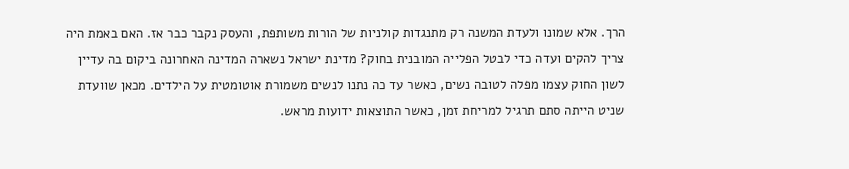הרך. אלא שמונו ולעדת המשנה רק מתנגדות קולניות של הורות משותפת, והעסק נקבר כבר אז. האם באמת היה צריך להקים ועדה כדי לבטל הפלייה המובנית בחוק? מדינת ישראל נשארה המדינה האחרונה ביקום בה עדיין לשון החוק עצמו מפלה לטובה נשים, כאשר עד כה נתנו לנשים משמורת אוטומטית על הילדים. מכאן שוועדת שניט הייתה סתם תרגיל למריחת זמן, כאשר התוצאות ידועות מראש.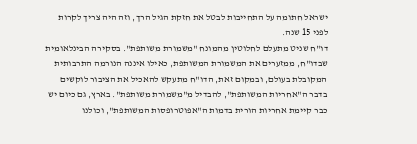ישראל חתומה על התחייבות לבטל את חזקת הגיל הרך, וזה היה צריך לקרות לפני 15 שנה.
דו"ח שניט מתעלם לחלוטין מהמונח "משמורת משותפת". בסקירה הבינלאומית שבדו"ח, ממזערים את המשמורת המשותפת, כאילו איננה הנורמה התרבותית המקובלת בעולם, ובמקום זאת, הדו"ח מתעקש להאכיל את הציבור לוקשים בדבר ה"אחריות המשותפת", להבדיל מ"משמורת משותפת". בארץ, גם כיום יש כבר קיימת אחריות הורית בדמות ה"אפוטרופסות המשותפת", וכולנו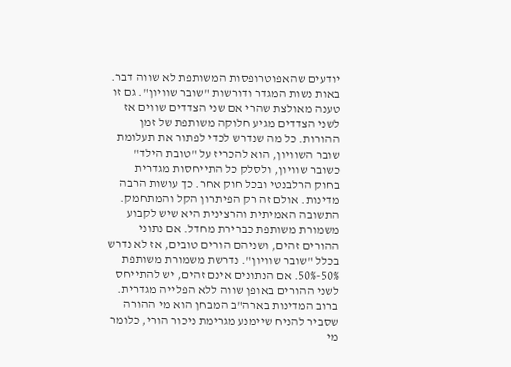יודעים שהאפוטרופסות המשותפת לא שווה דבר.
באות נשות המגדר ודורשות "שובר שוויון". גם זו טענה מאולצת שהרי אם שני הצדדים שווים אז לשני הצדדים מגיע חלוקה משותפת של זמן ההורות. כל מה שנדרש לכדי לפתור את תעלומת שובר השוויון, הוא להכריז על "טובת הילד" כשובר שוויון, ולסלק כל התייחסות מגדרית בחוק הרלבנטי ובכל חוק אחר. כך עושות הרבה מדינות. אולם זה רק הפיתרון הקל והמתחמק. התשובה האמיתית והרצינית היא שיש לקבוע משמורת משותפת כברירת מחדל. אם נתוני ההורים זהים, ושניהם הורים טובים, אז לא נדרש בכלל "שובר שוויון". נדרשת משמורת משותפת 50%-50%. אם הנתונים אינם זהים, יש להתייחס לשני ההורים באופן שווה ללא הפלייה מגדרית. ברוב המדינות בארה"ב המבחן הוא מי ההורה שסביר להניח שיימנע מגרימת ניכור הורי, כלומר מי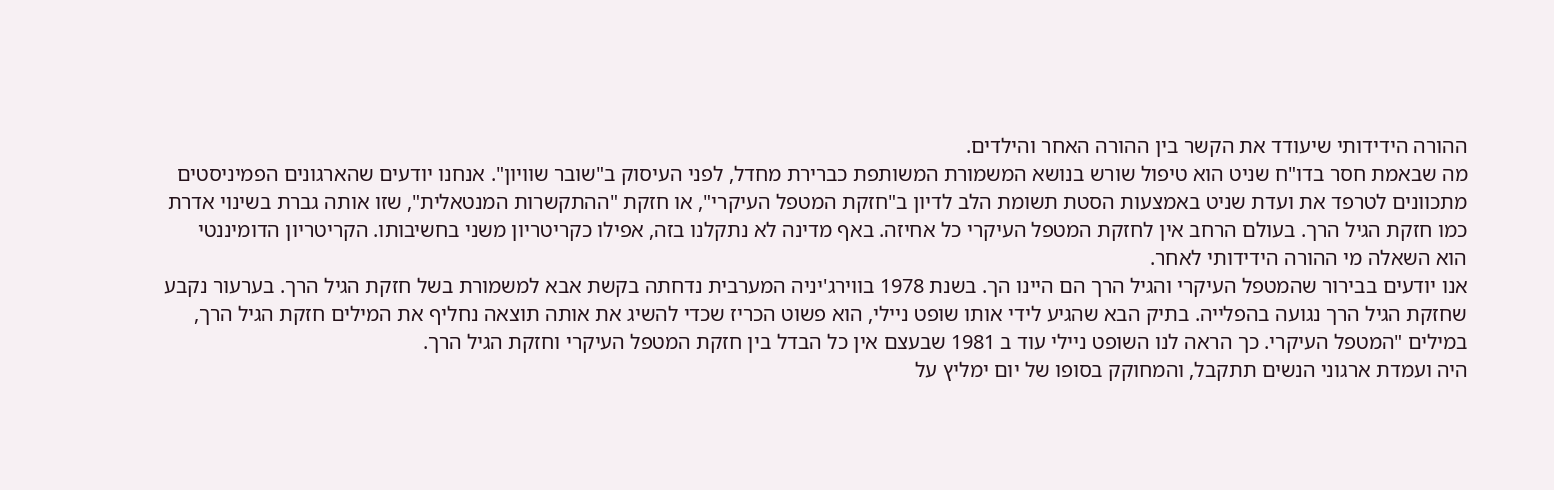ההורה הידידותי שיעודד את הקשר בין ההורה האחר והילדים.
מה שבאמת חסר בדו"ח שניט הוא טיפול שורש בנושא המשמורת המשותפת כברירת מחדל, לפני העיסוק ב"שובר שוויון". אנחנו יודעים שהארגונים הפמיניסטים מתכוונים לטרפד את ועדת שניט באמצעות הסטת תשומת הלב לדיון ב"חזקת המטפל העיקרי", או חזקת "ההתקשרות המנטאלית", שזו אותה גברת בשינוי אדרת כמו חזקת הגיל הרך. בעולם הרחב אין לחזקת המטפל העיקרי כל אחיזה. באף מדינה לא נתקלנו בזה, אפילו כקריטריון משני בחשיבותו. הקריטריון הדומיננטי הוא השאלה מי ההורה הידידותי לאחר.
אנו יודעים בבירור שהמטפל העיקרי והגיל הרך הם היינו הך. בשנת 1978 בווירג'יניה המערבית נדחתה בקשת אבא למשמורת בשל חזקת הגיל הרך. בערעור נקבע שחזקת הגיל הרך נגועה בהפלייה. בתיק הבא שהגיע לידי אותו שופט ניילי, הוא פשוט הכריז שכדי להשיג את אותה תוצאה נחליף את המילים חזקת הגיל הרך, במילים "המטפל העיקרי. כך הראה לנו השופט ניילי עוד ב 1981 שבעצם אין כל הבדל בין חזקת המטפל העיקרי וחזקת הגיל הרך.
היה ועמדת ארגוני הנשים תתקבל, והמחוקק בסופו של יום ימליץ על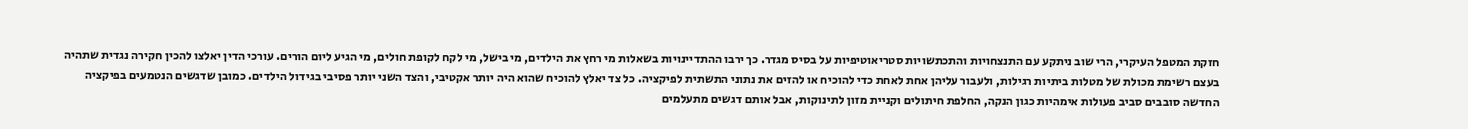חזקת המטפל העיקרי, הרי שוב ניתקע עם התנצחויות והתכתשויות סטריאוטיפיות על בסיס מגדר. כך ירבו ההתדיינויות בשאלות מי רחץ את הילדים, מי בישל, מי לקח לקופת חולים, מי הגיע ליום הורים. עורכי הדין יאלצו להכין חקירה נגדית שתהיה בעצם רשימת מכולת של מטלות ביתיות רגילות, ולעבור עליהן אחת לאחת כדי להוכיח או להזים את נתוני התשתית לפיקציה. כל צד יאלץ להוכיח שהוא היה יותר אקטיבי, והצד השני יותר פסיבי בגידול הילדים. כמובן שדגשים הנטמעים בפיקציה החדשה סובבים סביב פעולות אימהיות כגון הנקה, החלפת חיתולים וקניית מזון לתינוקות, אבל אותם דגשים מתעלמים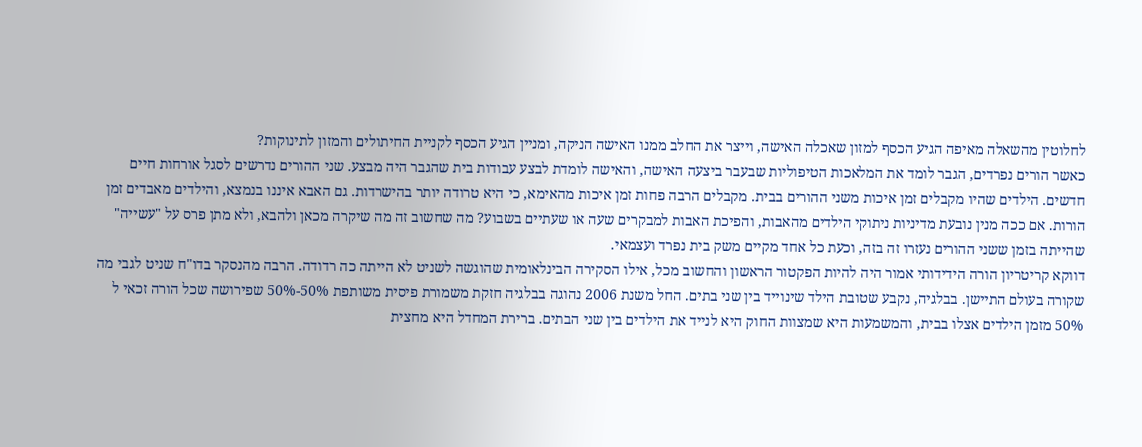לחלוטין מהשאלה מאיפה הגיע הכסף למזון שאכלה האישה, וייצר את החלב ממנו האישה הניקה, ומניין הגיע הכסף לקניית החיתולים והמזון לתינוקות?
כאשר הורים נפרדים, הגבר לומד את המלאכות הטיפוליות שבעבר ביצעה האישה, והאישה לומדת לבצע עבודות בית שהגבר היה מבצע. שני ההורים נדרשים לסגל אורחות חיים חדשים. הילדים שהיו מקבלים זמן איכות משני ההורים בבית. מקבלים הרבה פחות זמן איכות מהאימא, כי היא טרודה יותר בהישרדות. גם האבא איננו בנמצא, והילדים מאבדים זמן הורות. אם ככה מנין נובעת מדיניות ניתוקי הילדים מהאבות, והפיכת האבות למבקרים שעה או שעתיים בשבוע? מה שחשוב זה מה שיקרה מכאן ולהבא, ולא מתן פרס על "עשייה" שהייתה בזמן ששני ההורים נעזרו זה בזה, וכעת כל אחד מקיים משק בית נפרד ועצמאי.
דווקא קריטריון הורה הידידותי אמור היה להיות הפקטור הראשון והחשוב מכל, אילו הסקירה הבינלאומית שהוגשה לשניט לא הייתה כה רדודה. הרבה מהנסקר בדו"ח שניט לגבי מה שקורה בעולם התיישן. בבלגיה, נקבע שטובת הילד שינוייד בין שני בתים. החל משנת 2006 נהוגה בבלגיה חזקת משמורת פיסית משותפת 50%-50% שפירושה שכל הורה זכאי ל 50% מזמן הילדים אצלו בבית, והמשמעות היא שמצוות החוק היא לנייד את הילדים בין שני הבתים. ברירת המחדל היא מחצית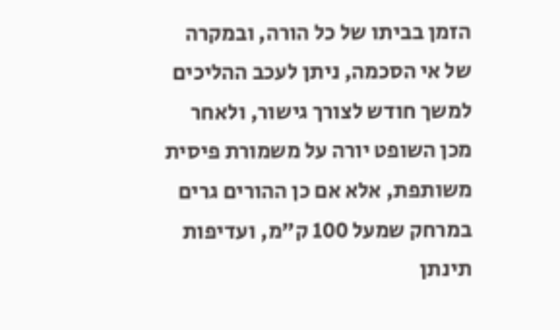הזמן בביתו של כל הורה, ובמקרה של אי הסכמה, ניתן לעכב ההליכים למשך חודש לצורך גישור, ולאחר מכן השופט יורה על משמורת פיסית משותפת, אלא אם כן ההורים גרים במרחק שמעל 100 ק"מ, ועדיפות תינתן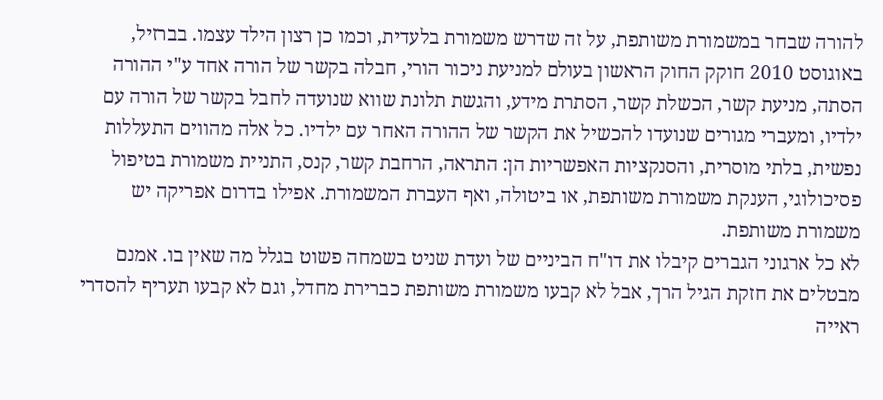להורה שבחר במשמורת משותפת, על זה שדרש משמורת בלעדית, וכמו כן רצון הילד עצמו. בברזיל, באוגוסט 2010 חוקק החוק הראשון בעולם למניעת ניכור הורי, חבלה בקשר של הורה אחד ע"י ההורה הסתה, מניעת קשר, הכשלת קשר, הסתרת מידע, והגשת תלונת שווא שנועדה לחבל בקשר של הורה עם ילדיו, ומעברי מגורים שנועדו להכשיל את הקשר של ההורה האחר עם ילדיו. כל אלה מהווים התעללות נפשית, בלתי מוסרית, והסנקציות האפשריות הן: התראה, הרחבת קשר, קנס, התניית משמורת בטיפול פסיכולוגי, הענקת משמורת משותפת, או ביטולה, ואף העברת המשמורת. אפילו בדרום אפריקה יש משמורת משותפת.
לא כל ארגוני הגברים קיבלו את דו"ח הביניים של ועדת שניט בשמחה פשוט בגלל מה שאין בו. אמנם מבטלים את חזקת הגיל הרך, אבל לא קבעו משמורת משותפת כברירת מחדל, וגם לא קבעו תעריף להסדרי ראייה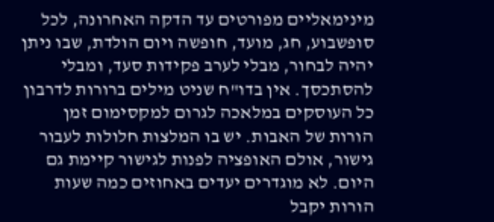מינימאליים מפורטים עד הדקה האחרונה, לכל סופשבוע, חג, מועד, חופשה ויום הולדת, שבו ניתן יהיה לבחור, מבלי לערב פקידות סעד, ומבלי להסתכסך. אין בדו"ח שניט מילים ברורות לדרבון כל העוסקים במלאכה לגרום למקסימום זמן הורות של האבות. יש בו המלצות חלולות לעבור גישור, אולם האופציה לפנות לגישור קיימת גם היום. לא מוגדרים יעדים באחוזים כמה שעות הורות יקבל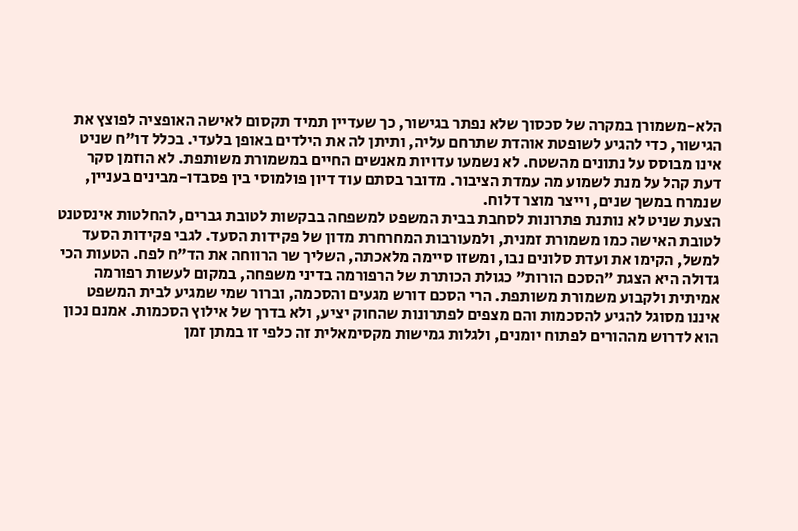הלא-משמורן במקרה של סכסוך שלא נפתר בגישור, כך שעדיין תמיד תקסום לאישה האופציה לפוצץ את הגישור, כדי להגיע לשופטת אוהדת שתרחם עליה, ותיתן לה את הילדים באופן בלעדי. בכלל דו"ח שניט אינו מבוסס על נתונים מהשטח. לא נשמעו עדויות מאנשים החיים במשמורת משותפת. לא הוזמן סקר דעת קהל על מנת לשמוע מה עמדת הציבור. מדובר בסתם עוד דיון פולמוסי בין פסבדו-מבינים בעניין, שנמרח במשך שנים, וייצר מוצר דלוח.
הצעת שניט לא נותנת פתרונות לסחבת בבית המשפט למשפחה בבקשות לטובת גברים, להחלטות אינסטנט לטובת האישה כמו משמורת זמנית, ולמעורבות המחרחרת מדון של פקידות הסעד. לגבי פקידות הסעד למשל, הקימו את ועדת סלונים נבו, ומשזו סיימה מלאכתה, השליך שר הרווחה את הד"ח לפח. הטעות הכי גדולה היא הצגת "הסכם הורות" כגולת הכותרת של הרפורמה בדיני משפחה, במקום לעשות רפורמה אמיתית ולקבוע משמורת משותפת. הרי הסכם דורש מגעים והסכמה, וברור שמי שמגיע לבית המשפט איננו מסוגל להגיע להסכמות והם מצפים לפתרונות שהחוק יציע, ולא בדרך של אילוץ הסכמות. אמנם נכון הוא לדרוש מההורים לפתוח יומנים, ולגלות גמישות מקסימאלית זה כלפי זו במתן זמן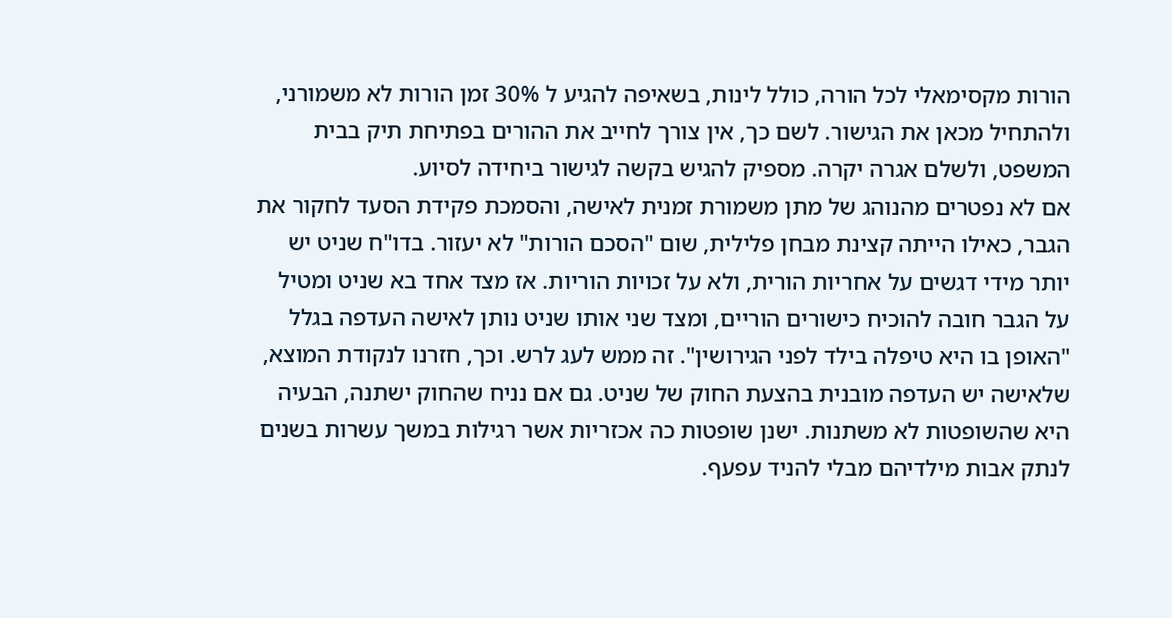הורות מקסימאלי לכל הורה, כולל לינות, בשאיפה להגיע ל 30% זמן הורות לא משמורני, ולהתחיל מכאן את הגישור. לשם כך, אין צורך לחייב את ההורים בפתיחת תיק בבית המשפט, ולשלם אגרה יקרה. מספיק להגיש בקשה לגישור ביחידה לסיוע.
אם לא נפטרים מהנוהג של מתן משמורת זמנית לאישה, והסמכת פקידת הסעד לחקור את הגבר, כאילו הייתה קצינת מבחן פלילית, שום "הסכם הורות" לא יעזור. בדו"ח שניט יש יותר מידי דגשים על אחריות הורית, ולא על זכויות הוריות. אז מצד אחד בא שניט ומטיל על הגבר חובה להוכיח כישורים הוריים, ומצד שני אותו שניט נותן לאישה העדפה בגלל "האופן בו היא טיפלה בילד לפני הגירושין". זה ממש לעג לרש. וכך, חזרנו לנקודת המוצא, שלאישה יש העדפה מובנית בהצעת החוק של שניט. גם אם נניח שהחוק ישתנה, הבעיה היא שהשופטות לא משתנות. ישנן שופטות כה אכזריות אשר רגילות במשך עשרות בשנים לנתק אבות מילדיהם מבלי להניד עפעף.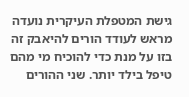גישת המטפלת העיקרית נועדה מראש לעודד הורים להיאבק זה בזו על מנת כדי להוכיח מי מהם טיפל בילד יותר. שני ההורים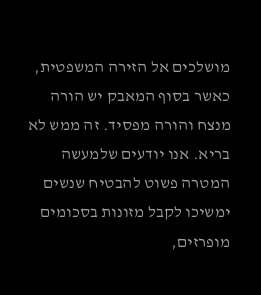מושלכים אל הזירה המשפטית, כאשר בסוף המאבק יש הורה מנצח והורה מפסיד. זה ממש לא בריא. אנו יודעים שלמעשה המטרה פשוט להבטיח שנשים ימשיכו לקבל מזונות בסכומים מופרזים,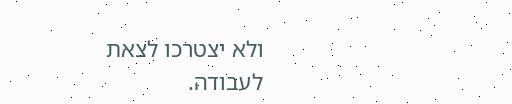ולא יצטרכו לצאת לעבודה.